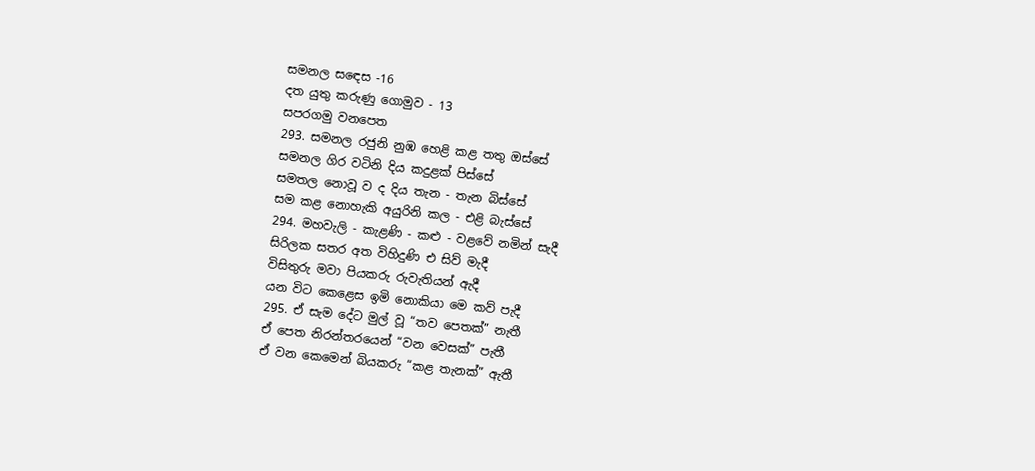සමනල සඳෙස -16
දත යුතු කරුණු ගොමුව - 13
සපරගමු වනපෙත
293. සමනල රජුනි නුඹ හෙළි කළ තතු ඔස්සේ
සමනල ගිර වටිනි දිය කදුළක් පිස්සේ
සමතල නොවූ ව ද දිය තැන - තැන බිස්සේ
සම කළ නොහැකි අයුරිනි කල - එළි බැස්සේ
294. මහවැලි - කැළණි - කළු - වළවේ නමින් සැදී
සිරිලක සතර අත විහිදුණි එ සිව් මැදී
විසිතුරු මවා පියකරු රුවැතියන් ඇදී
යන විට කෙළෙස ඉමි නොකියා මෙ කව් පැදී
295. ඒ සැම දේට මුල් වූ “තව පෙතක්” නැතී
ඒ පෙත නිරන්තරයෙන් “වන වෙසක්” පැතී
ඒ වන කෙමෙන් බියකරු “කළ තැනක්” ඇතී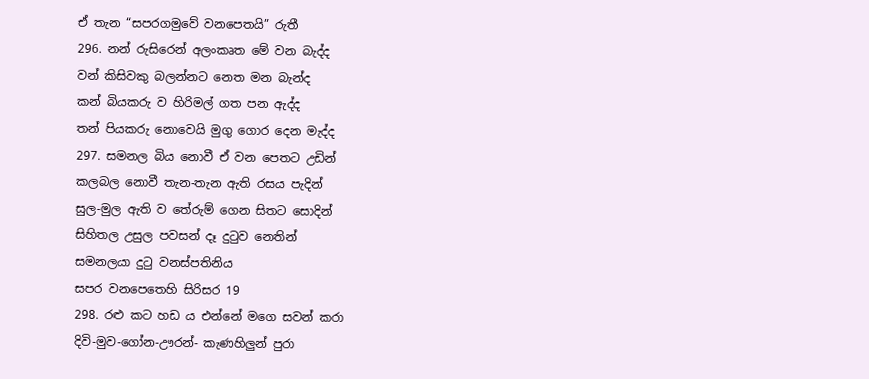ඒ තැන “සපරගමුවේ වනපෙතයි” රුතී
296. නන් රුසිරෙන් අලංකෘත මේ වන බැද්ද
වන් කිසිවකු බලන්නට නෙත මන බැන්ද
කන් බියකරු ව හිරිමල් ගත පන ඇද්ද
තන් පියකරු නොවෙයි මුගු ගොර දෙන මැද්ද
297. සමනල බිය නොවී ඒ වන පෙතට උඩින්
කලබල නොවී තැන-තැන ඇති රසය පැදින්
සුල-මුල ඇති ව තේරුම් ගෙන සිතට සොදින්
සිහිතල උසුල පවසන් දෑ දුටුව නෙතින්
සමනලයා දුටු වනස්පතිනිය
සපර වනපෙතෙහි සිරිසර 19
298. රළු කට හඩ ය එන්නේ මගෙ සවන් කරා
දිවි-මුව-ගෝන-ඌරන්- කැණහිලුන් පුරා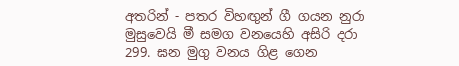අතරින් - පතර විහඟුන් ගී ගයන නුරා
මුසුවෙයි මී සමග වනයෙහි අසිරි දරා
299. ඝන මුගු වනය ගිළ ගෙන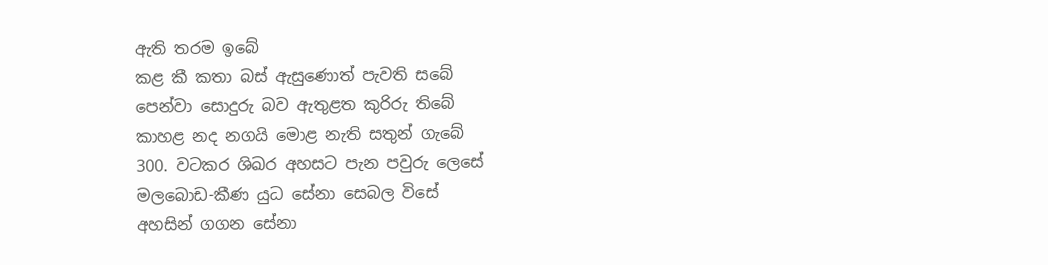ඇති තරම ඉබේ
කළ කී කතා බස් ඇසුණොත් පැවති සබේ
පෙන්වා සොදුරු බව ඇතුළත කුරිරු තිබේ
කාහළ නද නගයි මොළ නැති සතුන් ගැබේ
300. වටකර ශිඛර අහසට පැන පවුරු ලෙසේ
මලබොඩ-කීණ යුධ සේනා සෙබල විසේ
අහසින් ගගන සේනා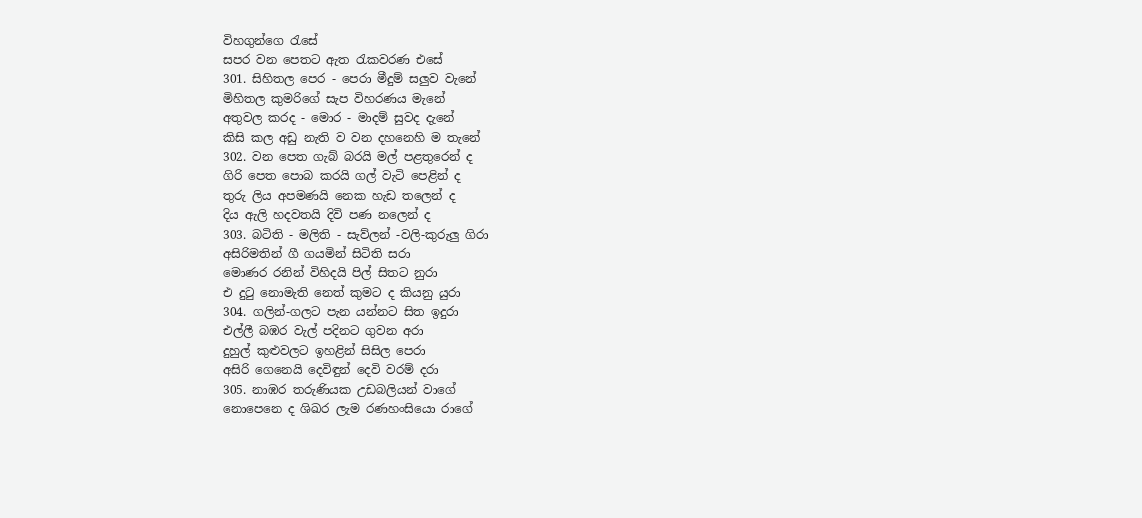විහගුන්ගෙ රැසේ
සපර වන පෙතට ඇත රැකවරණ එසේ
301. සිහිතල පෙර - පෙරා මීදුම් සලුව වැනේ
මිහිතල කුමරිගේ සැප විහරණය මැනේ
අතුවල කරද - මොර - මාදම් සුවද දැනේ
කිසි කල අඩු නැති ව වන දහනෙහි ම තැනේ
302. වන පෙත ගැබ් බරයි මල් පළතුරෙන් ද
ගිරි පෙත පොබ කරයි ගල් වැටි පෙළින් ද
තුරු ලිය අපමණයි නෙක හැඩ තලෙන් ද
දිය ඇලි හදවතයි දිවි පණ නලෙන් ද
303. බටිති - මලිති - සැව්ලන් -වලි-කුරුලු ගිරා
අසිරිමතින් ගී ගයමින් සිටිති සරා
මොණර රනින් විහිදයි පිල් සිතට නුරා
එ දුටු නොමැති නෙත් කුමට ද කියනු යුරා
304. ගලින්-ගලට පැන යන්නට සිත ඉදුරා
එල්ලී බඹර වැල් පදිනට ගුවන අරා
දුහුල් කුළුවලට ඉහළින් සිසිල පෙරා
අසිරි ගෙනෙයි දෙවිඳුන් දෙවි වරම් දරා
305. නාඹර තරුණියක උඩබලියන් වාගේ
නොපෙනෙ ද ශිඛර ලැම රණහංසියො රාගේ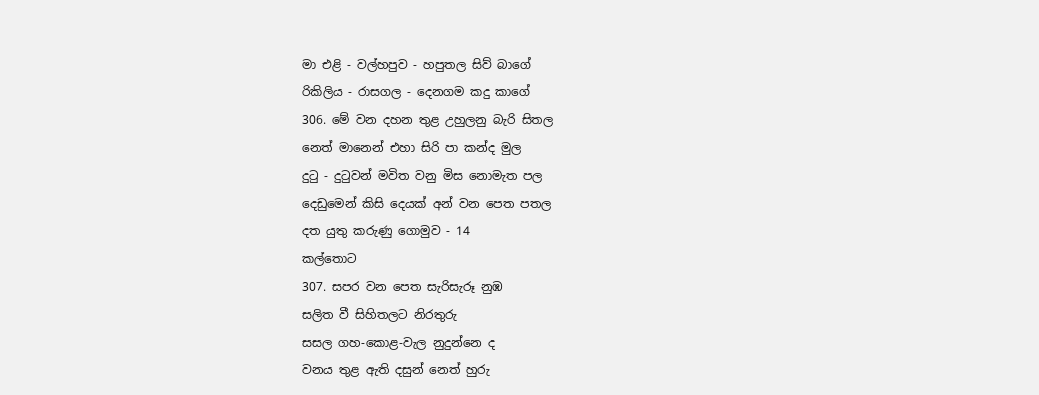මා එළි - වල්හපුව - හපුතල සිව් බාගේ
රිකිලිය - රාසගල - දෙනගම කදු කාගේ
306. මේ වන දහන තුළ උහුලනු බැරි සිතල
නෙත් මානෙන් එහා සිරි පා කන්ද මුල
දුටු - දුටුවන් මවිත වනු මිස නොමැත පල
දෙඩුමෙන් කිසි දෙයක් අන් වන පෙත පතල
දත යුතු කරුණු ගොමුව - 14
කල්තොට
307. සපර වන පෙත සැරිසැරූ නුඹ
සලිත වී සිහිතලට නිරතුරු
සසල ගහ-කොළ-වැල නුදුන්නෙ ද
වනය තුළ ඇති දසුන් නෙත් හුරු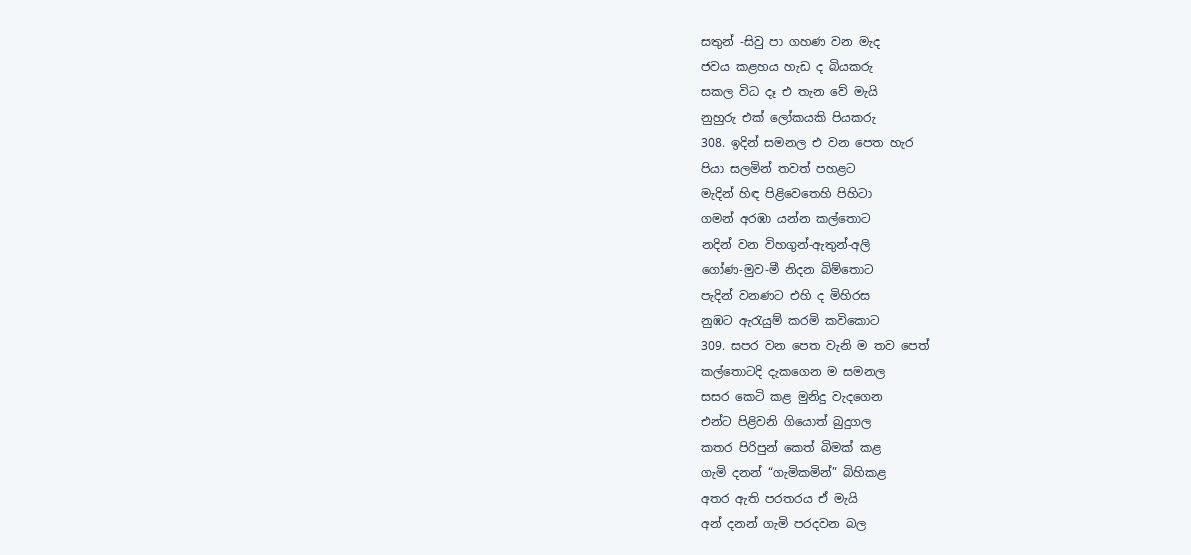සතුන් -සිවු පා ගහණ වන මැද
ජවය කළහය හැඩ ද බියකරු
සකල විධ දෑ එ තැන වේ මැයි
නුහුරු එක් ලෝකයකි පියකරු
308. ඉදින් සමනල එ වන පෙත හැර
පියා සලමින් තවත් පහළට
මැදින් හිඳ පිළිවෙතෙහි පිහිටා
ගමන් අරඹා යන්න කල්තොට
නදින් වන විහගුන්-ඇතුන්-අලි
ගෝණ-මුව-මී නිදන බිම්තොට
පැදින් වනණට එහි ද මිහිරස
නුඹට ඇරැයුම් කරමි කවිකොට
309. සපර වන පෙත වැනි ම තව පෙත්
කල්තොටදි දැකගෙන ම සමනල
සසර කෙටි කළ මුනිදු වැදගෙන
එන්ට පිළිවනි ගියොත් බුදුගල
කතර පිරිපුන් කෙත් බිමක් කළ
ගැමි දනන් “ගැමිකමින්” බිහිකළ
අතර ඇති පරතරය ඒ මැයි
අන් දනන් ගැමි පරදවන බල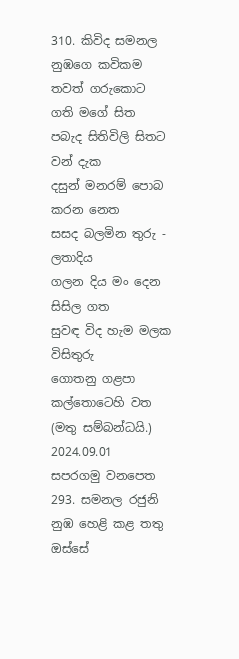310. කිවිද සමනල නුඹගෙ කවිකම
තවත් ගරුකොට ගති මගේ සිත
පබැද සිතිවිලි සිතට වන් දැක
දසුන් මනරම් පොබ කරන නෙත
සසද බලමින තුරු - ලතාදිය
ගලන දිය මං දෙන සිසිල ගත
සුවඳ විද හැම මලක විසිතුරු
ගොතනු ගළපා කල්තොටෙහි වත
(මතු සම්බන්ධයි.)
2024.09.01
සපරගමු වනපෙත
293. සමනල රජුනි නුඹ හෙළි කළ තතු ඔස්සේ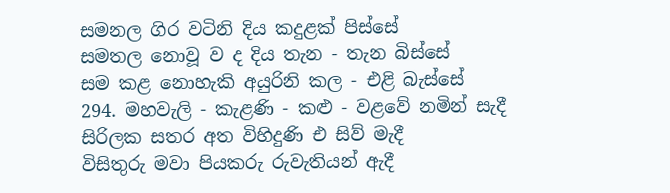සමනල ගිර වටිනි දිය කදුළක් පිස්සේ
සමතල නොවූ ව ද දිය තැන - තැන බිස්සේ
සම කළ නොහැකි අයුරිනි කල - එළි බැස්සේ
294. මහවැලි - කැළණි - කළු - වළවේ නමින් සැදී
සිරිලක සතර අත විහිදුණි එ සිව් මැදී
විසිතුරු මවා පියකරු රුවැතියන් ඇදී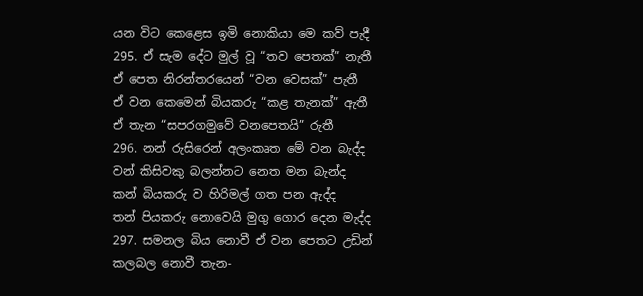යන විට කෙළෙස ඉමි නොකියා මෙ කව් පැදී
295. ඒ සැම දේට මුල් වූ “තව පෙතක්” නැතී
ඒ පෙත නිරන්තරයෙන් “වන වෙසක්” පැතී
ඒ වන කෙමෙන් බියකරු “කළ තැනක්” ඇතී
ඒ තැන “සපරගමුවේ වනපෙතයි” රුතී
296. නන් රුසිරෙන් අලංකෘත මේ වන බැද්ද
වන් කිසිවකු බලන්නට නෙත මන බැන්ද
කන් බියකරු ව හිරිමල් ගත පන ඇද්ද
තන් පියකරු නොවෙයි මුගු ගොර දෙන මැද්ද
297. සමනල බිය නොවී ඒ වන පෙතට උඩින්
කලබල නොවී තැන-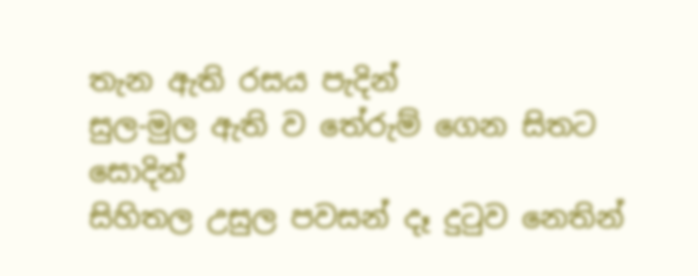තැන ඇති රසය පැදින්
සුල-මුල ඇති ව තේරුම් ගෙන සිතට සොදින්
සිහිතල උසුල පවසන් දෑ දුටුව නෙතින්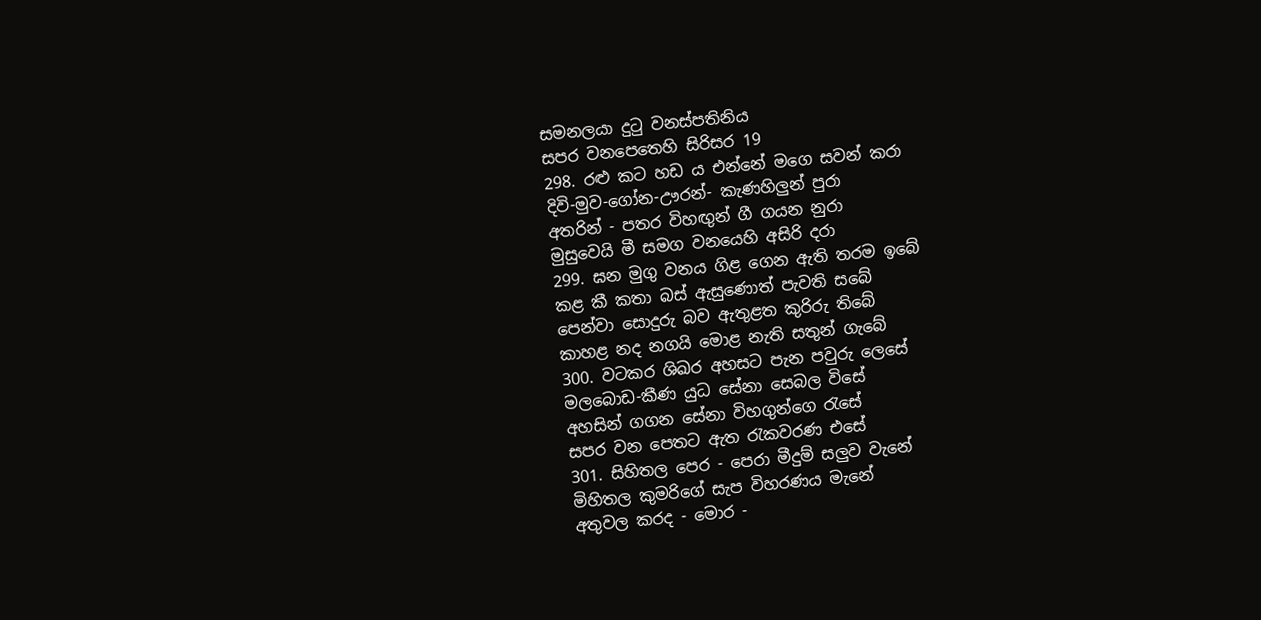සමනලයා දුටු වනස්පතිනිය
සපර වනපෙතෙහි සිරිසර 19
298. රළු කට හඩ ය එන්නේ මගෙ සවන් කරා
දිවි-මුව-ගෝන-ඌරන්- කැණහිලුන් පුරා
අතරින් - පතර විහඟුන් ගී ගයන නුරා
මුසුවෙයි මී සමග වනයෙහි අසිරි දරා
299. ඝන මුගු වනය ගිළ ගෙන ඇති තරම ඉබේ
කළ කී කතා බස් ඇසුණොත් පැවති සබේ
පෙන්වා සොදුරු බව ඇතුළත කුරිරු තිබේ
කාහළ නද නගයි මොළ නැති සතුන් ගැබේ
300. වටකර ශිඛර අහසට පැන පවුරු ලෙසේ
මලබොඩ-කීණ යුධ සේනා සෙබල විසේ
අහසින් ගගන සේනා විහගුන්ගෙ රැසේ
සපර වන පෙතට ඇත රැකවරණ එසේ
301. සිහිතල පෙර - පෙරා මීදුම් සලුව වැනේ
මිහිතල කුමරිගේ සැප විහරණය මැනේ
අතුවල කරද - මොර -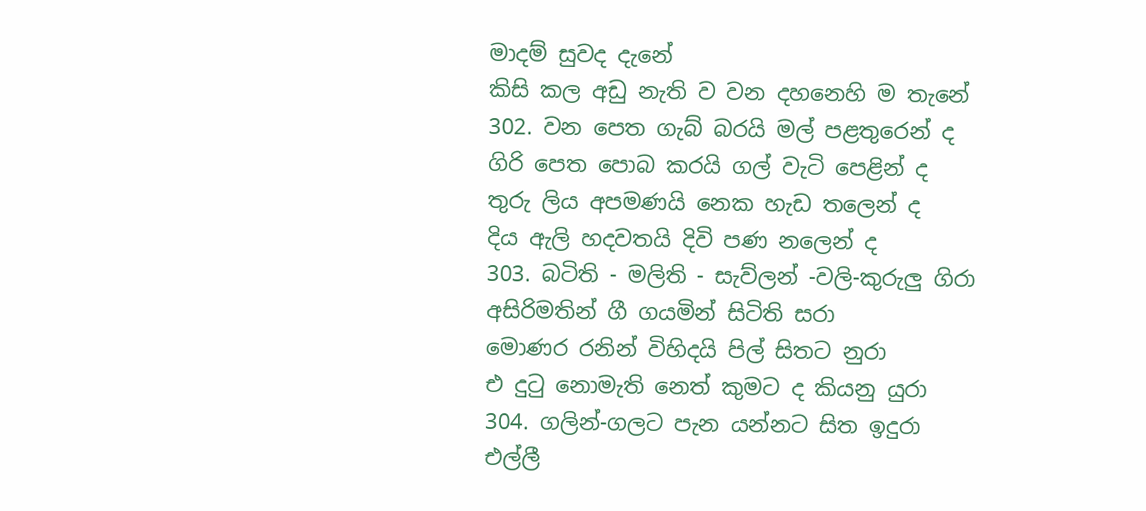මාදම් සුවද දැනේ
කිසි කල අඩු නැති ව වන දහනෙහි ම තැනේ
302. වන පෙත ගැබ් බරයි මල් පළතුරෙන් ද
ගිරි පෙත පොබ කරයි ගල් වැටි පෙළින් ද
තුරු ලිය අපමණයි නෙක හැඩ තලෙන් ද
දිය ඇලි හදවතයි දිවි පණ නලෙන් ද
303. බටිති - මලිති - සැව්ලන් -වලි-කුරුලු ගිරා
අසිරිමතින් ගී ගයමින් සිටිති සරා
මොණර රනින් විහිදයි පිල් සිතට නුරා
එ දුටු නොමැති නෙත් කුමට ද කියනු යුරා
304. ගලින්-ගලට පැන යන්නට සිත ඉදුරා
එල්ලී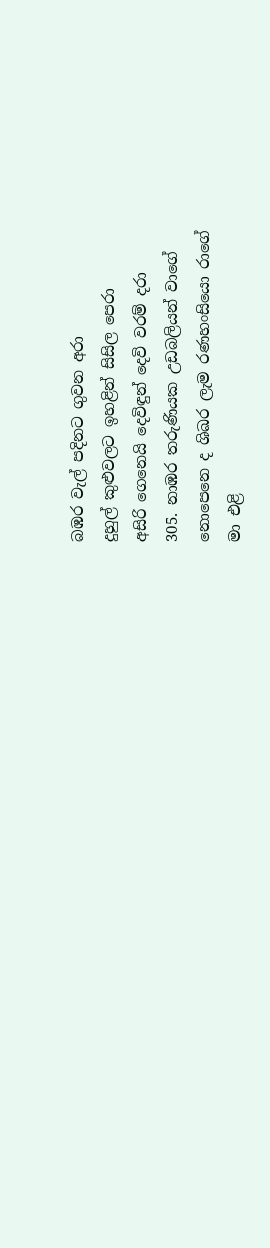බඹර වැල් පදිනට ගුවන අරා
දුහුල් කුළුවලට ඉහළින් සිසිල පෙරා
අසිරි ගෙනෙයි දෙවිඳුන් දෙවි වරම් දරා
305. නාඹර තරුණියක උඩබලියන් වාගේ
නොපෙනෙ ද ශිඛර ලැම රණහංසියො රාගේ
මා එළි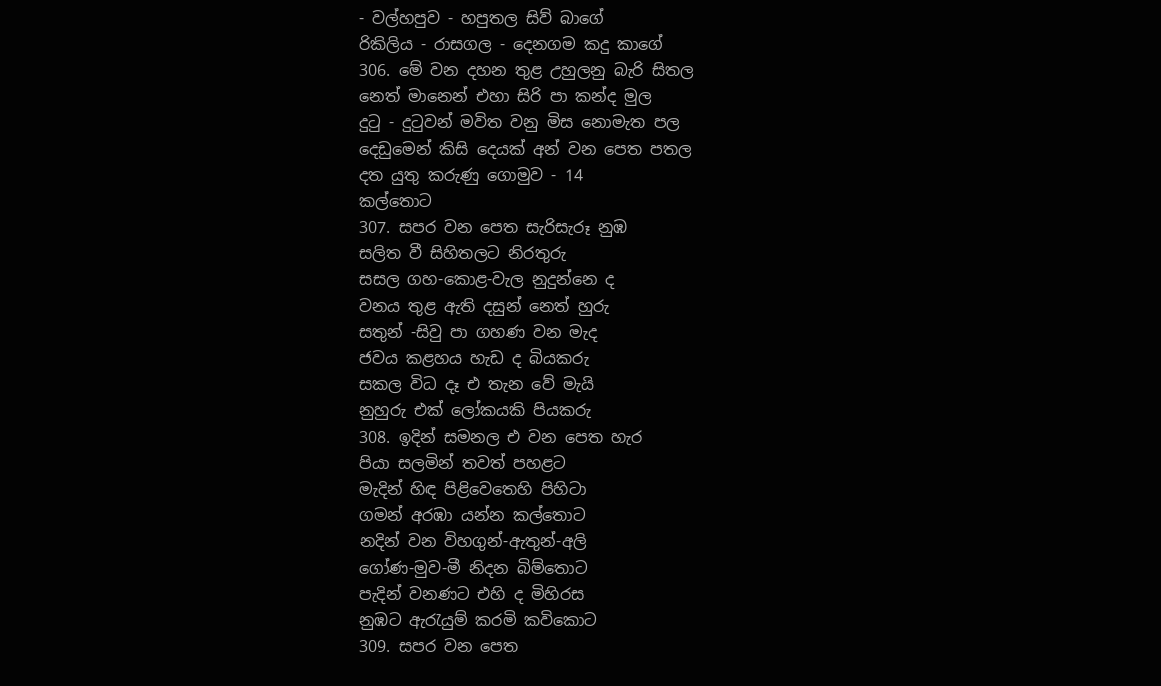- වල්හපුව - හපුතල සිව් බාගේ
රිකිලිය - රාසගල - දෙනගම කදු කාගේ
306. මේ වන දහන තුළ උහුලනු බැරි සිතල
නෙත් මානෙන් එහා සිරි පා කන්ද මුල
දුටු - දුටුවන් මවිත වනු මිස නොමැත පල
දෙඩුමෙන් කිසි දෙයක් අන් වන පෙත පතල
දත යුතු කරුණු ගොමුව - 14
කල්තොට
307. සපර වන පෙත සැරිසැරූ නුඹ
සලිත වී සිහිතලට නිරතුරු
සසල ගහ-කොළ-වැල නුදුන්නෙ ද
වනය තුළ ඇති දසුන් නෙත් හුරු
සතුන් -සිවු පා ගහණ වන මැද
ජවය කළහය හැඩ ද බියකරු
සකල විධ දෑ එ තැන වේ මැයි
නුහුරු එක් ලෝකයකි පියකරු
308. ඉදින් සමනල එ වන පෙත හැර
පියා සලමින් තවත් පහළට
මැදින් හිඳ පිළිවෙතෙහි පිහිටා
ගමන් අරඹා යන්න කල්තොට
නදින් වන විහගුන්-ඇතුන්-අලි
ගෝණ-මුව-මී නිදන බිම්තොට
පැදින් වනණට එහි ද මිහිරස
නුඹට ඇරැයුම් කරමි කවිකොට
309. සපර වන පෙත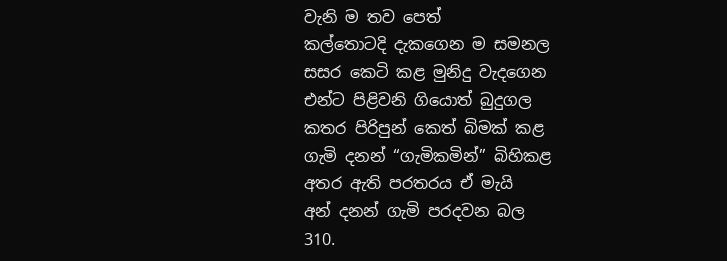වැනි ම තව පෙත්
කල්තොටදි දැකගෙන ම සමනල
සසර කෙටි කළ මුනිදු වැදගෙන
එන්ට පිළිවනි ගියොත් බුදුගල
කතර පිරිපුන් කෙත් බිමක් කළ
ගැමි දනන් “ගැමිකමින්” බිහිකළ
අතර ඇති පරතරය ඒ මැයි
අන් දනන් ගැමි පරදවන බල
310.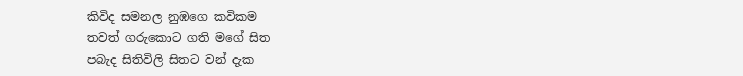කිවිද සමනල නුඹගෙ කවිකම
තවත් ගරුකොට ගති මගේ සිත
පබැද සිතිවිලි සිතට වන් දැක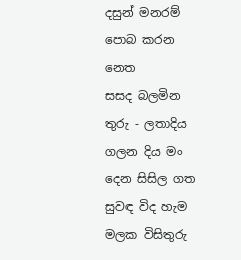දසුන් මනරම් පොබ කරන නෙත
සසද බලමින තුරු - ලතාදිය
ගලන දිය මං දෙන සිසිල ගත
සුවඳ විද හැම මලක විසිතුරු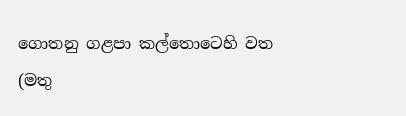ගොතනු ගළපා කල්තොටෙහි වත
(මතු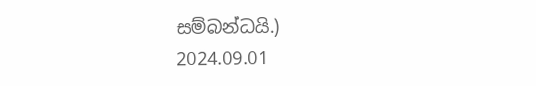සම්බන්ධයි.)
2024.09.01